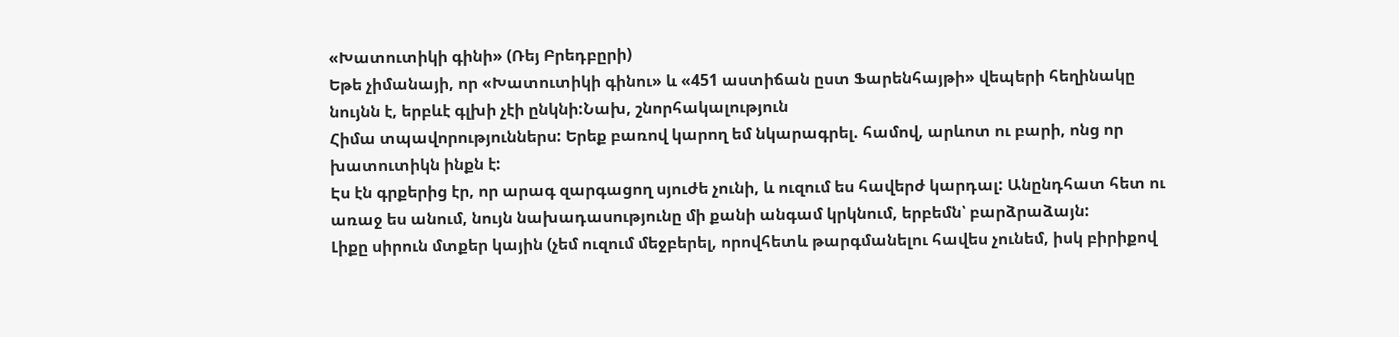«Խատուտիկի գինի» (Ռեյ Բրեդբըրի)
Եթե չիմանայի, որ «Խատուտիկի գինու» և «451 աստիճան ըստ Ֆարենհայթի» վեպերի հեղինակը նույնն է, երբևէ գլխի չէի ընկնի:Նախ, շնորհակալություն
Հիմա տպավորություններս: Երեք բառով կարող եմ նկարագրել. համով, արևոտ ու բարի, ոնց որ խատուտիկն ինքն է:
Էս էն գրքերից էր, որ արագ զարգացող սյուժե չունի, և ուզում ես հավերժ կարդալ: Անընդհատ հետ ու առաջ ես անում, նույն նախադասությունը մի քանի անգամ կրկնում, երբեմն՝ բարձրաձայն:
Լիքը սիրուն մտքեր կային (չեմ ուզում մեջբերել, որովհետև թարգմանելու հավես չունեմ, իսկ բիրիքով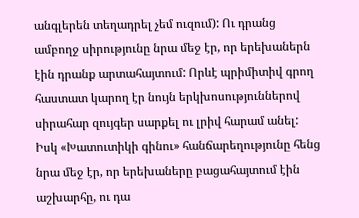անգլերեն տեղադրել չեմ ուզում): Ու դրանց ամբողջ սիրությունը նրա մեջ էր, որ երեխաներն էին դրանք արտահայտում: Որևէ պրիմիտիվ գրող հաստատ կարող էր նույն երկխոսություններով սիրահար զույգեր սարքել ու լրիվ հարամ անել: Իսկ «Խատուտիկի գինու» հանճարեղությունը հենց նրա մեջ էր, որ երեխաները բացահայտում էին աշխարհը, ու դա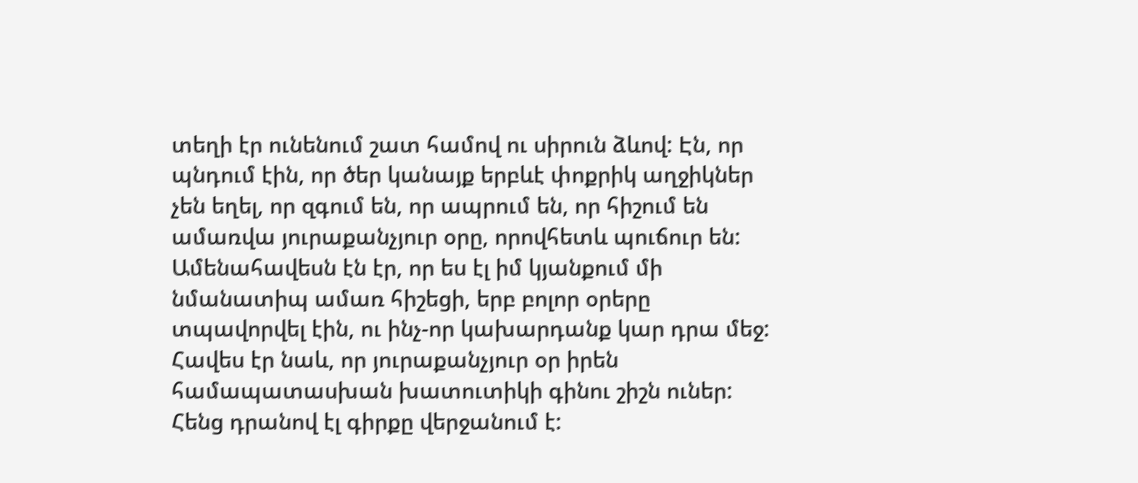տեղի էր ունենում շատ համով ու սիրուն ձևով: Էն, որ պնդում էին, որ ծեր կանայք երբևէ փոքրիկ աղջիկներ չեն եղել, որ զգում են, որ ապրում են, որ հիշում են ամառվա յուրաքանչյուր օրը, որովհետև պուճուր են: Ամենահավեսն էն էր, որ ես էլ իմ կյանքում մի նմանատիպ ամառ հիշեցի, երբ բոլոր օրերը տպավորվել էին, ու ինչ-որ կախարդանք կար դրա մեջ:
Հավես էր նաև, որ յուրաքանչյուր օր իրեն համապատասխան խատուտիկի գինու շիշն ուներ: Հենց դրանով էլ գիրքը վերջանում է: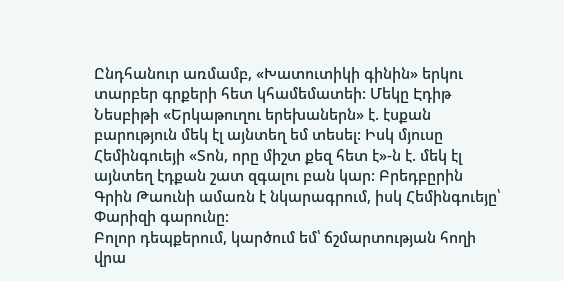Ընդհանուր առմամբ, «Խատուտիկի գինին» երկու տարբեր գրքերի հետ կհամեմատեի: Մեկը Էդիթ Նեսբիթի «Երկաթուղու երեխաներն» է. էսքան բարություն մեկ էլ այնտեղ եմ տեսել: Իսկ մյուսը Հեմինգուեյի «Տոն, որը միշտ քեզ հետ է»-ն է. մեկ էլ այնտեղ էդքան շատ զգալու բան կար: Բրեդբըրին Գրին Թաունի ամառն է նկարագրում, իսկ Հեմինգուեյը՝ Փարիզի գարունը:
Բոլոր դեպքերում, կարծում եմ՝ ճշմարտության հողի վրա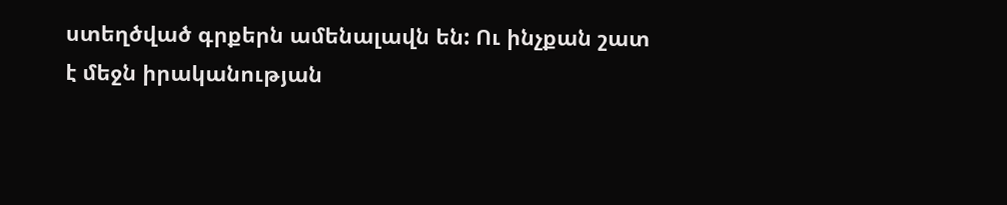ստեղծված գրքերն ամենալավն են: Ու ինչքան շատ է մեջն իրականության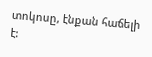տոկոսը, էնքան հաճելի է: